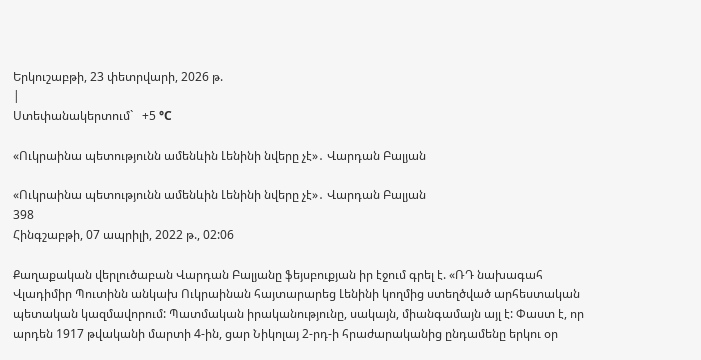Երկուշաբթի, 23 փետրվարի, 2026 թ.
|
Ստեփանակերտում`   +5 °C

«Ուկրաինա պետությունն ամենևին Լենինի նվերը չէ»․ Վարդան Բալյան

«Ուկրաինա պետությունն ամենևին Լենինի նվերը չէ»․ Վարդան Բալյան
398
Հինգշաբթի, 07 ապրիլի, 2022 թ., 02:06

Քաղաքական վերլուծաբան Վարդան Բալյանը ֆեյսբուքյան իր էջում գրել է. «ՌԴ նախագահ Վլադիմիր Պուտինն անկախ Ուկրաինան հայտարարեց Լենինի կողմից ստեղծված արհեստական պետական կազմավորում: Պատմական իրականությունը, սակայն, միանգամայն այլ է: Փաստ է, որ արդեն 1917 թվականի մարտի 4-ին, ցար Նիկոլայ 2-րդ-ի հրաժարականից ընդամենը երկու օր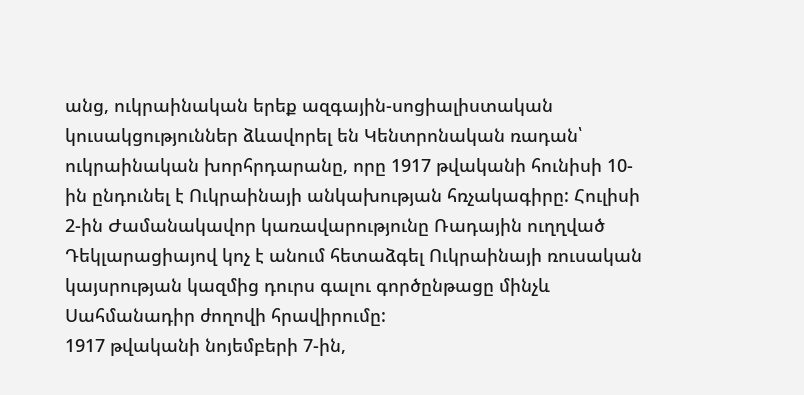անց, ուկրաինական երեք ազգային-սոցիալիստական կուսակցություններ ձևավորել են Կենտրոնական ռադան՝ ուկրաինական խորհրդարանը, որը 1917 թվականի հունիսի 10-ին ընդունել է Ուկրաինայի անկախության հռչակագիրը: Հուլիսի 2-ին Ժամանակավոր կառավարությունը Ռադային ուղղված Դեկլարացիայով կոչ է անում հետաձգել Ուկրաինայի ռուսական կայսրության կազմից դուրս գալու գործընթացը մինչև Սահմանադիր ժողովի հրավիրումը:
1917 թվականի նոյեմբերի 7-ին,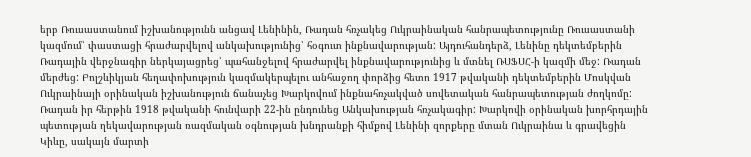երբ Ռուսաստանում իշխանությունն անցավ Լենինին, Ռադան հռչակեց Ուկրաինական հանրապետությունը Ռուսաստանի կազմում՝ փաստացի հրաժարվելով անկախությունից՝ հօգուտ ինքնավարության: Այդուհանդերձ, Լենինը դեկտեմբերին Ռադային վերջնագիր ներկայացրեց՝ պահանջելով հրաժարվել ինքնավարությունից և մտնել ՌՍՖՍՀ-ի կազմի մեջ: Ռադան մերժեց: Բոլշևիկյան հեղափոխություն կազմակերպելու անհաջող փորձից հետո 1917 թվականի դեկտեմբերին Մոսկվան Ուկրաինայի օրինական իշխանություն ճանաչեց Խարկովում ինքնահռչակված սովետական հանրապետության ժողկոմը: Ռադան իր հերթին 1918 թվականի հունվարի 22-ին ընդունեց Անկախության հռչակագիր: Խարկովի օրինական խորհրդային պետության ղեկավարության ռազմական օգնության խնդրանքի հիմքով Լենինի զորքերը մտան Ուկրաինա և գրավեցին Կիևը, սակայն մարտի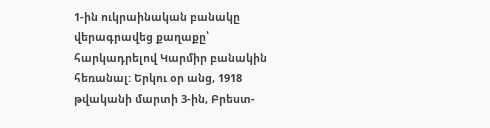1-ին ուկրաինական բանակը վերագրավեց քաղաքը՝ հարկադրելով Կարմիր բանակին հեռանալ: Երկու օր անց, 1918 թվականի մարտի 3-ին, Բրեստ-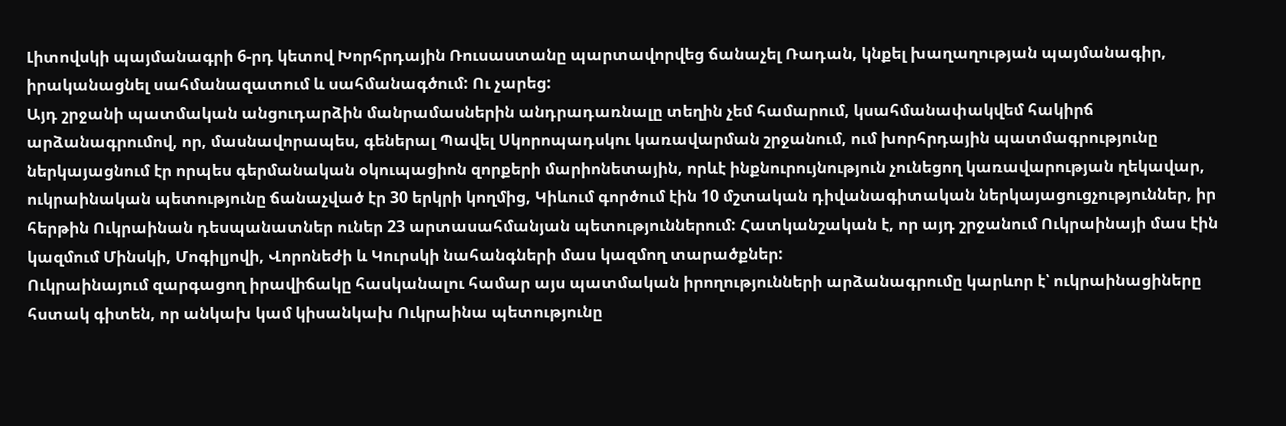Լիտովսկի պայմանագրի 6-րդ կետով Խորհրդային Ռուսաստանը պարտավորվեց ճանաչել Ռադան, կնքել խաղաղության պայմանագիր, իրականացնել սահմանազատում և սահմանագծում: Ու չարեց:
Այդ շրջանի պատմական անցուդարձին մանրամասներին անդրադառնալը տեղին չեմ համարում, կսահմանափակվեմ հակիրճ արձանագրումով, որ, մասնավորապես, գեներալ Պավել Սկորոպադսկու կառավարման շրջանում, ում խորհրդային պատմագրությունը ներկայացնում էր որպես գերմանական օկուպացիոն զորքերի մարիոնետային, որևէ ինքնուրույնություն չունեցող կառավարության ղեկավար, ուկրաինական պետությունը ճանաչված էր 30 երկրի կողմից, Կիևում գործում էին 10 մշտական դիվանագիտական ներկայացուցչություններ, իր հերթին Ուկրաինան դեսպանատներ ուներ 23 արտասահմանյան պետություններում: Հատկանշական է, որ այդ շրջանում Ուկրաինայի մաս էին կազմում Մինսկի, Մոգիլյովի, Վորոնեժի և Կուրսկի նահանգների մաս կազմող տարածքներ:
Ուկրաինայում զարգացող իրավիճակը հասկանալու համար այս պատմական իրողությունների արձանագրումը կարևոր է՝ ուկրաինացիները հստակ գիտեն, որ անկախ կամ կիսանկախ Ուկրաինա պետությունը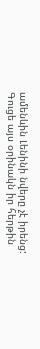ամենևին Լենինի նվերը չէ իրենց:
Գուցե այս օրինակն իր հերթին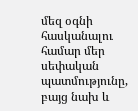մեզ օգնի հասկանալու համար մեր սեփական պատմությունը, բայց նախ և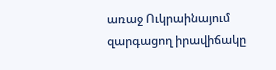առաջ Ուկրաինայում զարգացող իրավիճակը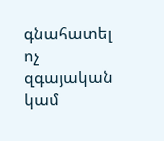գնահատել ոչ զգայական կամ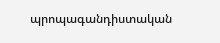պրոպագանդիստական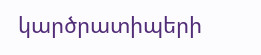կարծրատիպերի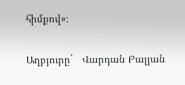հիմքով»։

Աղբյուրը`   Վարդան Բալյան